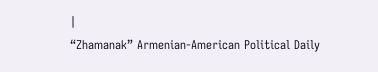|
“Zhamanak” Armenian-American Political Daily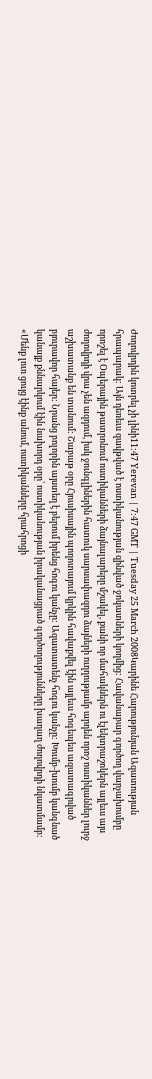Ժողովրդին կոտրել չի լինի11:47 Yerevan | 7:47 GMT | Tuesday 25 March 2008Կարինե Հարությունյան Ազատության հրապարակ: Այն դեռեւս զավթված է ոստիկանության զինված ջոկատների կողմից: Հավանաբար գործող վարչախումբը որոշել է Օպերային թատրոնում ոստիկանների ձայնալարերը մշակել, քանի որ մահակներն ու էլեկտրաշոկերն այլեւս այս ժողովրդի վրա չեն ազդում, իսկ ջունգլիներին հատուկ սարսափազդու ձայների ուղղությամբ արդեն որոշ ոստիկաններ լուրջ աշխատանք են տանում: Շաբաթ օրը Հյուսիսային պողոտայում կրկին հավաքվել էին այլեւս հոգեպես ազատագրված բյուրավոր հայեր: Նրանց բոլորին այստեղ է բերում իրենց հոգու կանչը: Ազատատենչ հոգու կանչը: Խումբ-խումբ կանգնած կանայք քննարկում էին նախորդ օրը՝ ոստիկանության իրականացրած գործողությունները խաղաղ ժողովրդի նկատմամբ: «Մենք լուռ ցույց էինք անում, ոստիկանները հրահրոցի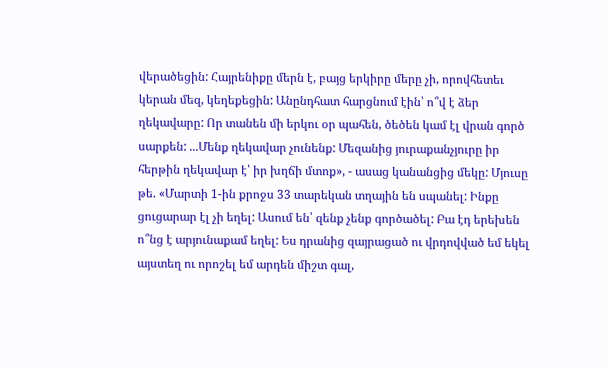վերածեցին: Հայրենիքը մերն է, բայց երկիրը մերը չի, որովհետեւ կերան մեզ, կեղեքեցին: Անընդհատ հարցնում էին՝ ո՞վ է ձեր ղեկավարը: Որ տանեն մի երկու օր պահեն, ծեծեն կամ էլ վրան գործ սարքեն: ...Մենք ղեկավար չունենք: Մեզանից յուրաքանչյուրը իր հերթին ղեկավար է՝ իր խղճի մտոք», - ասաց կանանցից մեկը: Մյուսը թե. «Մարտի 1-ին քրոջս 33 տարեկան տղային են սպանել: Ինքը ցուցարար էլ չի եղել: Ասում են՝ զենք չենք գործածել: Բա էդ երեխեն ո՞նց է արյունաքամ եղել: Ես դրանից զայրացած ու վրդովված եմ եկել այստեղ ու որոշել եմ արդեն միշտ գալ,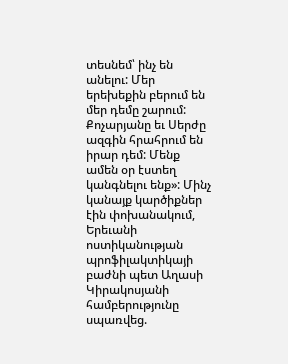տեսնեմ՝ ինչ են անելու: Մեր երեխեքին բերում են մեր դեմը շարում: Քոչարյանը եւ Սերժը ազգին հրահրում են իրար դեմ: Մենք ամեն օր էստեղ կանգնելու ենք»: Մինչ կանայք կարծիքներ էին փոխանակում, Երեւանի ոստիկանության պրոֆիլակտիկայի բաժնի պետ Աղասի Կիրակոսյանի համբերությունը սպառվեց.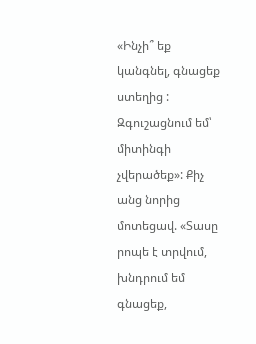«Ինչի՞ եք կանգնել, գնացեք ստեղից : Զգուշացնում եմ՝ միտինգի չվերածեք»: Քիչ անց նորից մոտեցավ. «Տասը րոպե է տրվում, խնդրում եմ գնացեք,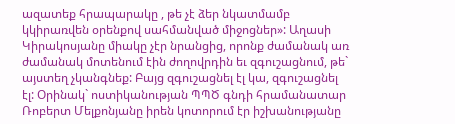ազատեք հրապարակը , թե չէ ձեր նկատմամբ կկիրառվեն օրենքով սահմանված միջոցներ»: Աղասի Կիրակոսյանը միակը չէր նրանցից, որոնք ժամանակ առ ժամանակ մոտենում էին ժողովրդին եւ զգուշացնում, թե` այստեղ չկանգնեք: Բայց զգուշացնել էլ կա, զգուշացնել էլ: Օրինակ` ոստիկանության ՊՊԾ գնդի հրամանատար Ռոբերտ Մելքոնյանը իրեն կոտորում էր իշխանությանը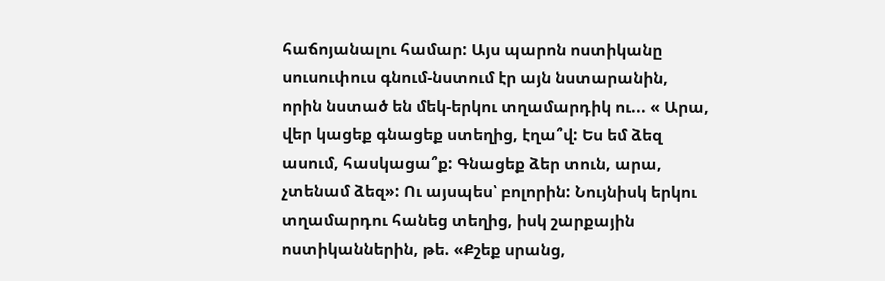հաճոյանալու համար: Այս պարոն ոստիկանը սուսուփուս գնում-նստում էր այն նստարանին, որին նստած են մեկ-երկու տղամարդիկ ու... « Արա, վեր կացեք գնացեք ստեղից, էղա՞վ: Ես եմ ձեզ ասում, հասկացա՞ք: Գնացեք ձեր տուն, արա, չտենամ ձեզ»: Ու այսպես՝ բոլորին: Նույնիսկ երկու տղամարդու հանեց տեղից, իսկ շարքային ոստիկաններին, թե. «Քշեք սրանց,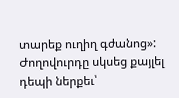տարեք ուղիղ գժանոց»: Ժողովուրդը սկսեց քայլել դեպի ներքեւ՝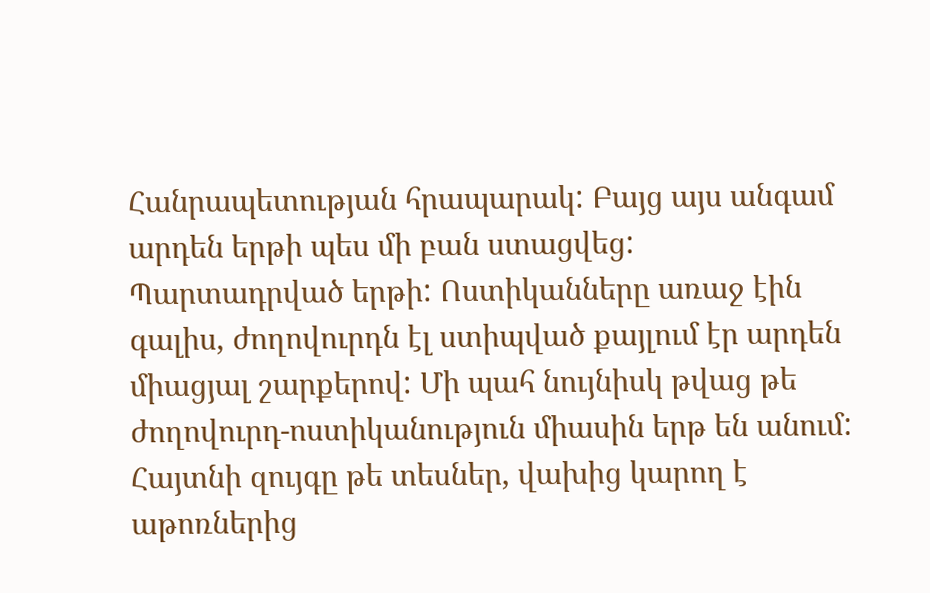Հանրապետության հրապարակ: Բայց այս անգամ արդեն երթի պես մի բան ստացվեց: Պարտադրված երթի: Ոստիկանները առաջ էին գալիս, ժողովուրդն էլ ստիպված քայլում էր արդեն միացյալ շարքերով: Մի պահ նույնիսկ թվաց թե ժողովուրդ-ոստիկանություն միասին երթ են անում: Հայտնի զույգը թե տեսներ, վախից կարող է աթոռներից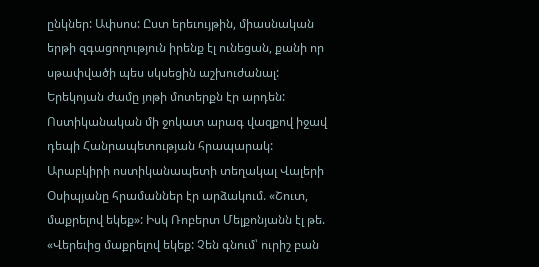ընկներ: Ափսոս: Ըստ երեւույթին, միասնական երթի զգացողություն իրենք էլ ունեցան, քանի որ սթափվածի պես սկսեցին աշխուժանալ: Երեկոյան ժամը յոթի մոտերքն էր արդեն: Ոստիկանական մի ջոկատ արագ վազքով իջավ դեպի Հանրապետության հրապարակ: Արաբկիրի ոստիկանապետի տեղակալ Վալերի Օսիպյանը հրամաններ էր արձակում. «Շուտ, մաքրելով եկեք»: Իսկ Ռոբերտ Մելքոնյանն էլ թե. «Վերեւից մաքրելով եկեք: Չեն գնում՝ ուրիշ բան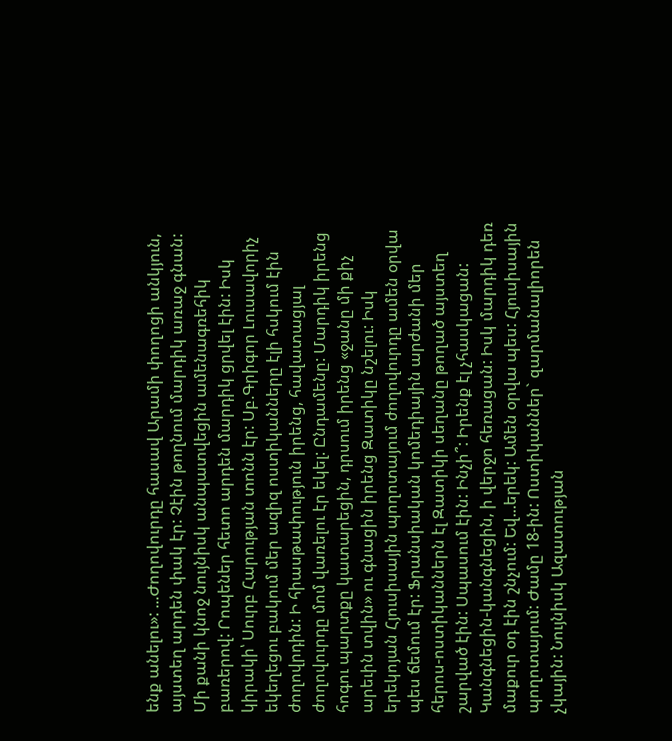ենք անելու»: ...Ժողովուրդը հասավ Արամի փողոցի անկյուն, այստեղ արդեն փակ էր: Չէին թողնում մարդիկ առաջ գնան: Մի քանի կնոջ նույնիսկ անպատվեցին ամենագռեհիկ բառերով: Րոպեներ հետո արդեն մարդիկ ցրվել էին: Իսկ կիրակի՝ Սուրբ Հարության տոնն էր: Սբ.Գրիգոր Լուսավորիչ եկեղեցու բակում մեր ազիզ ոստիկանները էլի հսկում էին ժողովրդին: Ի հիասթափություն իրենց, հավատացյալ ժողովուրդը մոմ վառելու էր եկել: Ընդամենը: Մարդիկ իրենց հոգու պարտքը կատարեցին, դրսում իրենց «ջանը մի քիչ արեւին տվին» ու գնացին իրենց Զատիկը նշելու: Իսկ երեկոյան Հյուսիսային պողոտայում ժողովուրդը ամեն օրվա պես ճեմում էր: Ֆրանսիական կոմեդիային արժանի մեր հերոս-ոստիկաններն էլ Զատիկի սեղանը թողած այստեղ շարված էին: Սպասում էին: Ինչի՞: Իրենք էլ չհասկացան: Կանգնեցին-կանգնեցին, ի վերջո հեռացան: Իսկ մարդիկ դեռ մաքուր օդ էին շնչում: Եվ...երեկ: Ամեն օրվա պես: Հյուսիսային պողոտայում: Ժամը 18-ին: Ոստիկաններ` զարմանալիորեն չկային: Նույնիսկ Ազատության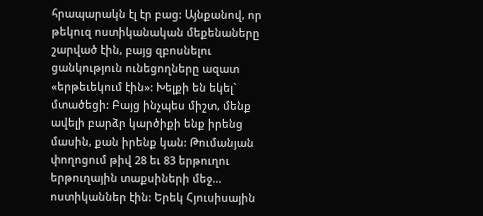հրապարակն էլ էր բաց: Այնքանով, որ թեկուզ ոստիկանական մեքենաները շարված էին, բայց զբոսնելու ցանկություն ունեցողները ազատ «երթեւեկում էին»: Խելքի են եկել` մտածեցի: Բայց ինչպես միշտ, մենք ավելի բարձր կարծիքի ենք իրենց մասին, քան իրենք կան: Թումանյան փողոցում թիվ 28 եւ 83 երթուղու երթուղային տաքսիների մեջ... ոստիկաններ էին: Երեկ Հյուսիսային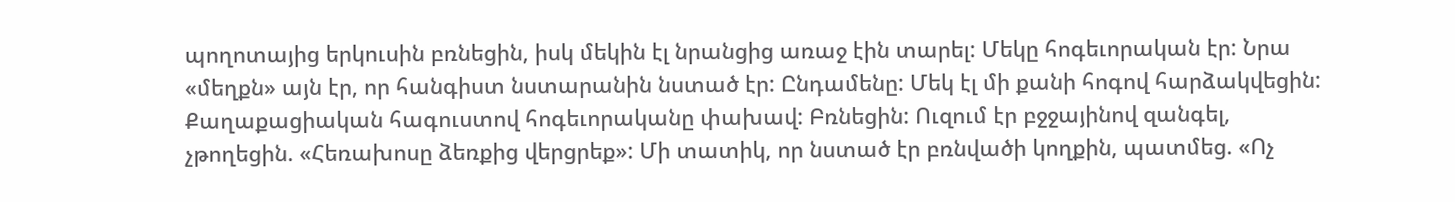պողոտայից երկուսին բռնեցին, իսկ մեկին էլ նրանցից առաջ էին տարել: Մեկը հոգեւորական էր: Նրա «մեղքն» այն էր, որ հանգիստ նստարանին նստած էր: Ընդամենը: Մեկ էլ մի քանի հոգով հարձակվեցին: Քաղաքացիական հագուստով հոգեւորականը փախավ: Բռնեցին: Ուզում էր բջջայինով զանգել, չթողեցին. «Հեռախոսը ձեռքից վերցրեք»: Մի տատիկ, որ նստած էր բռնվածի կողքին, պատմեց. «Ոչ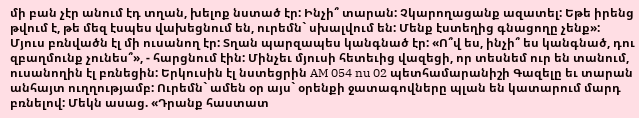մի բան չէր անում էդ տղան, խելոք նստած էր: Ինչի՞ տարան: Չկարողացանք ազատել: Եթե իրենց թվում է, թե մեզ էսպես վախեցնում են, ուրեմն` սխալվում են: Մենք էստեղից գնացողը չենք»: Մյուս բռնվածն էլ մի ուսանող էր: Տղան պարզապես կանգնած էր: «Ո՞վ ես, ինչի՞ ես կանգնած, դու զբաղմունք չունես՞», - հարցնում էին: Մինչեւ մյուսի հետեւից վազեցի, որ տեսնեմ ուր են տանում, ուսանողին էլ բռնեցին: Երկուսին էլ նստեցրին AM 054 nu 02 պետհամարանիշի Գազելը եւ տարան անհայտ ուղղությամբ: Ուրեմն` ամեն օր այս` օրենքի ջատագովները պլան են կատարում մարդ բռնելով: Մեկն ասաց. «Դրանք հաստատ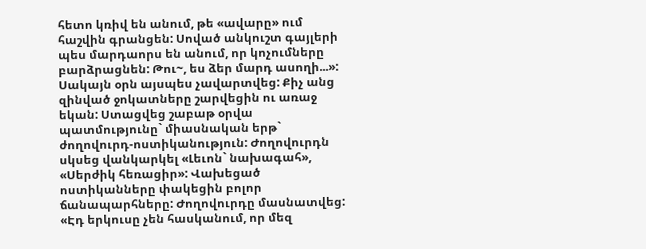հետո կռիվ են անում, թե «ավարը» ում հաշվին գրանցեն: Սոված անկուշտ գայլերի պես մարդաորս են անում, որ կոչումները բարձրացնեն: Թու~, ես ձեր մարդ ասողի...»: Սակայն օրն այսպես չավարտվեց: Քիչ անց զինված ջոկատները շարվեցին ու առաջ եկան: Ստացվեց շաբաթ օրվա պատմությունը` միասնական երթ` ժողովուրդ-ոստիկանություն: Ժողովուրդն սկսեց վանկարկել «Լեւոն` նախագահ», «Սերժիկ հեռացիր»: Վախեցած ոստիկանները փակեցին բոլոր ճանապարհները: Ժողովուրդը մասնատվեց: «Էդ երկուսը չեն հասկանում, որ մեզ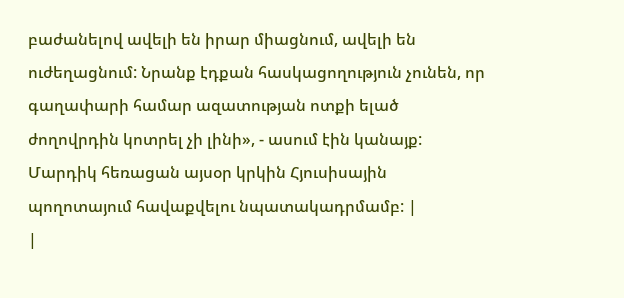բաժանելով ավելի են իրար միացնում, ավելի են ուժեղացնում: Նրանք էդքան հասկացողություն չունեն, որ գաղափարի համար ազատության ոտքի ելած ժողովրդին կոտրել չի լինի», - ասում էին կանայք: Մարդիկ հեռացան այսօր կրկին Հյուսիսային պողոտայում հավաքվելու նպատակադրմամբ: |
|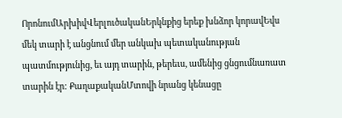ՈրոնումԱրխիվՎերլուծականԵրկնքից երեք խնձոր կորավԵվս մեկ տարի է անցնում մեր անկախ պետականության պատմությունից, եւ այդ տարին, թերեւս, ամենից ցնցումնառատ տարին էր: ՔաղաքականՄտովի նրանց կենացը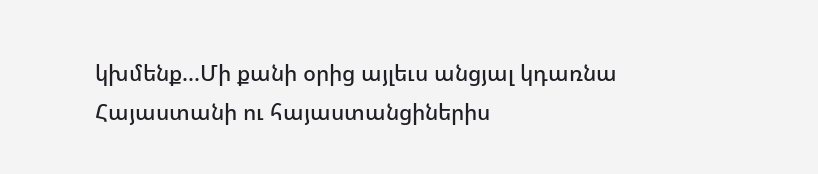կխմենք...Մի քանի օրից այլեւս անցյալ կդառնա Հայաստանի ու հայաստանցիներիս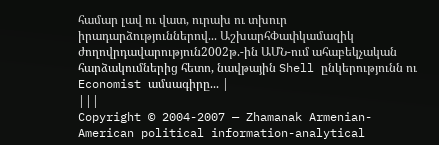համար լավ ու վատ, ուրախ ու տխուր իրադարձություններով... ԱշխարհՓափկամազիկ ժողովրդավարություն2002թ.-ին ԱՄՆ-ում ահաբեկչական հարձակումներից հետո, նավթային Shell ընկերությունն ու Economist ամսագիրը... |
|||
Copyright © 2004-2007 — Zhamanak Armenian-American political information-analytical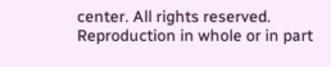center. All rights reserved. Reproduction in whole or in part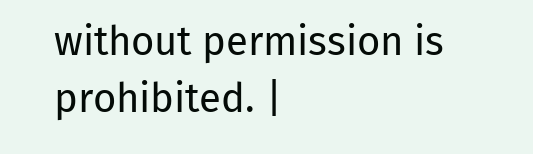without permission is prohibited. |